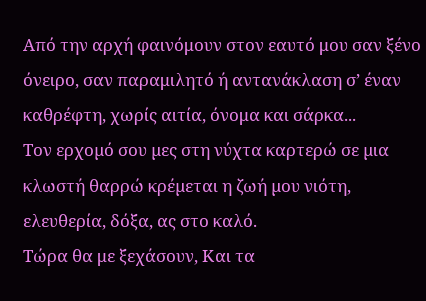Από την αρχή φαινόμουν στον εαυτό μου σαν ξένο όνειρο, σαν παραμιλητό ή αντανάκλαση σ’ έναν καθρέφτη, χωρίς αιτία, όνομα και σάρκα...
Τον ερχοµό σου µες στη νύχτα καρτερώ σε µια κλωστή θαρρώ κρέµεται η ζωή µου νιότη, ελευθερία, δόξα, ας στο καλό.
Τώρα θα με ξεχάσουν, Και τα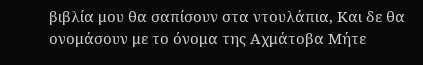βιβλία μου θα σαπίσουν στα ντουλάπια, Και δε θα ονομάσουν με το όνομα της Αχμάτοβα Μήτε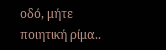οδό, μήτε ποιητική ρίμα..